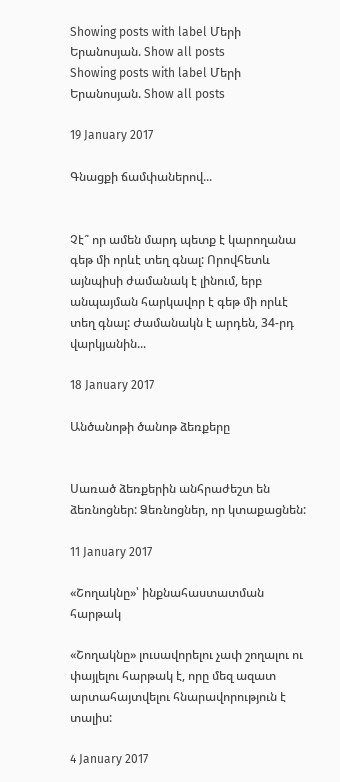Showing posts with label Մերի Երանոսյան. Show all posts
Showing posts with label Մերի Երանոսյան. Show all posts

19 January 2017

Գնացքի ճամփաներով...


Չէ՞ որ ամեն մարդ պետք է կարողանա գեթ մի որևէ տեղ գնալ: Որովհետև այնպիսի ժամանակ է լինում, երբ անպայման հարկավոր է գեթ մի որևէ տեղ գնալ: Ժամանակն է արդեն, 34-րդ վարկյանին...

18 January 2017

Անծանոթի ծանոթ ձեռքերը


Սառած ձեռքերին անհրաժեշտ են ձեռնոցներ: Ձեռնոցներ, որ կտաքացնեն:

11 January 2017

«Շողակնը»՝ ինքնահաստատման հարթակ

«Շողակնը» լուսավորելու չափ շողալու ու փայլելու հարթակ է, որը մեզ ազատ արտահայտվելու հնարավորություն է տալիս:

4 January 2017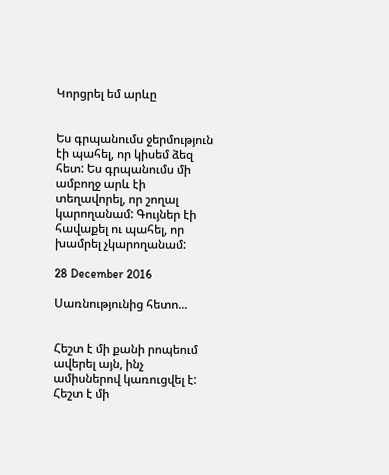Կորցրել եմ արևը


Ես գրպանումս ջերմություն էի պահել, որ կիսեմ ձեզ հետ: Ես գրպանումս մի ամբողջ արև էի տեղավորել, որ շողալ կարողանամ: Գույներ էի հավաքել ու պահել, որ խամրել չկարողանամ:

28 December 2016

Սառնությունից հետո...


Հեշտ է մի քանի րոպեում ավերել այն, ինչ ամիսներով կառուցվել է: Հեշտ է մի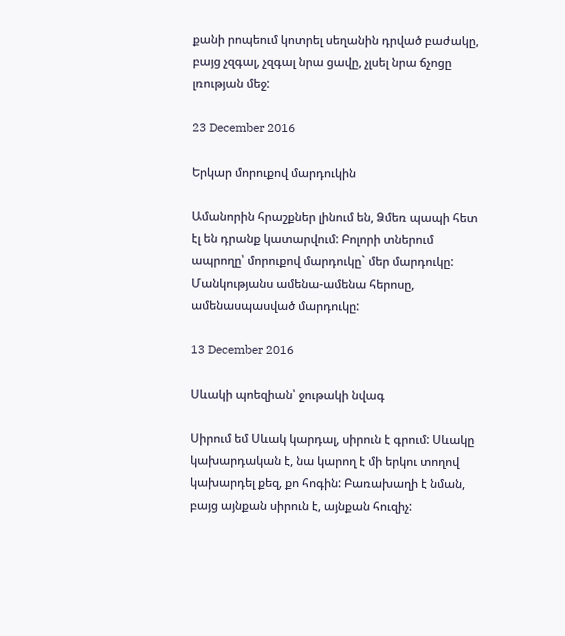քանի րոպեում կոտրել սեղանին դրված բաժակը, բայց չզգալ, չզգալ նրա ցավը, չլսել նրա ճչոցը լռության մեջ:

23 December 2016

Երկար մորուքով մարդուկին

Ամանորին հրաշքներ լինում են, Ձմեռ պապի հետ էլ են դրանք կատարվում: Բոլորի տներում ապրողը՝ մորուքով մարդուկը` մեր մարդուկը: Մանկությանս ամենա-ամենա հերոսը, ամենասպասված մարդուկը:

13 December 2016

Սևակի պոեզիան՝ ջութակի նվագ

Սիրում եմ Սևակ կարդալ, սիրուն է գրում: Սևակը կախարդական է, նա կարող է մի երկու տողով կախարդել քեզ, քո հոգին: Բառախաղի է նման, բայց այնքան սիրուն է, այնքան հուզիչ: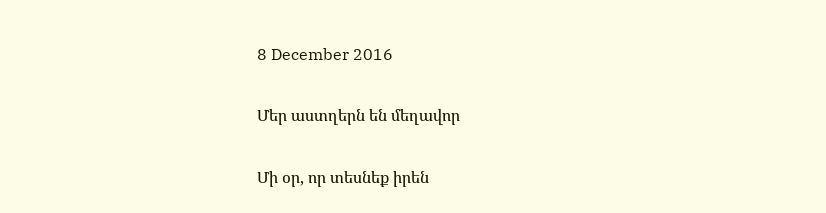8 December 2016

Մեր աստղերն են մեղավոր

Մի օր, որ տեսնեք իրեն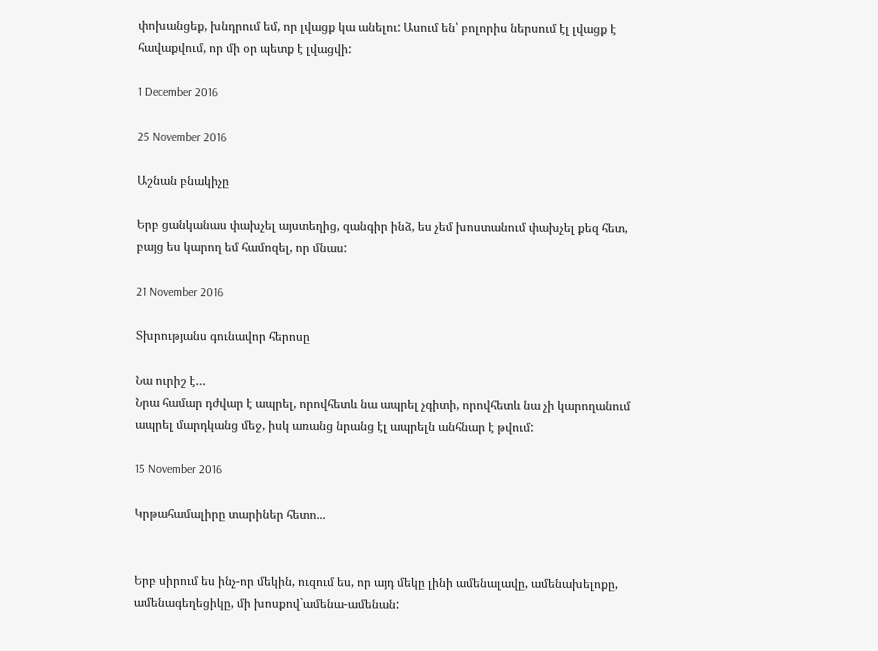փոխանցեք, խնդրում եմ, որ լվացք կա անելու: Ասում են՝ բոլորիս ներսում էլ լվացք է հավաքվում, որ մի օր պետք է լվացվի:

1 December 2016

25 November 2016

Աշնան բնակիչը

Երբ ցանկանաս փախչել այստեղից, զանգիր ինձ, ես չեմ խոստանում փախչել քեզ հետ, բայց ես կարող եմ համոզել, որ մնաս:

21 November 2016

Տխրությանս գունավոր հերոսը

Նա ուրիշ է…
Նրա համար դժվար է ապրել, որովհետև նա ապրել չգիտի, որովհետև նա չի կարողանում ապրել մարդկանց մեջ, իսկ առանց նրանց էլ ապրելն անհնար է թվում:

15 November 2016

Կրթահամալիրը տարիներ հետո...


Երբ սիրում ես ինչ-որ մեկին, ուզում ես, որ այդ մեկը լինի ամենալավը, ամենախելոքը, ամենագեղեցիկը, մի խոսքով`ամենա-ամենան: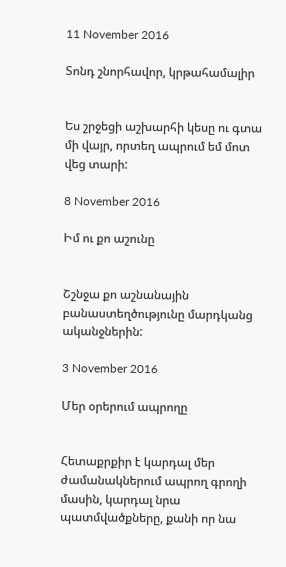11 November 2016

Տոնդ շնորհավոր, կրթահամալիր


Ես շրջեցի աշխարհի կեսը ու գտա մի վայր, որտեղ ապրում եմ մոտ վեց տարի:

8 November 2016

Իմ ու քո աշունը


Շշնջա քո աշնանային բանաստեղծությունը մարդկանց ականջներին:

3 November 2016

Մեր օրերում ապրողը


Հետաքրքիր է կարդալ մեր ժամանակներում ապրող գրողի մասին, կարդալ նրա պատմվածքները, քանի որ նա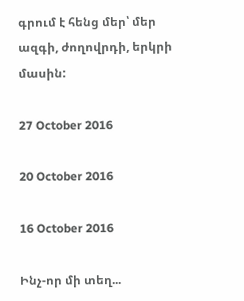գրում է հենց մեր՝ մեր ազգի, ժողովրդի, երկրի մասին:

27 October 2016

20 October 2016

16 October 2016

Ինչ-որ մի տեղ...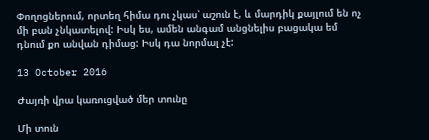Փողոցներում, որտեղ հիմա դու չկաս՝ աշուն է, և մարդիկ քայլում են ոչ մի բան չնկատելով: Իսկ ես, ամեն անգամ անցնելիս բացակա եմ դնում քո անվան դիմաց: Իսկ դա նորմալ չէ:

13 October 2016

Ժայռի վրա կառուցված մեր տունը

Մի տուն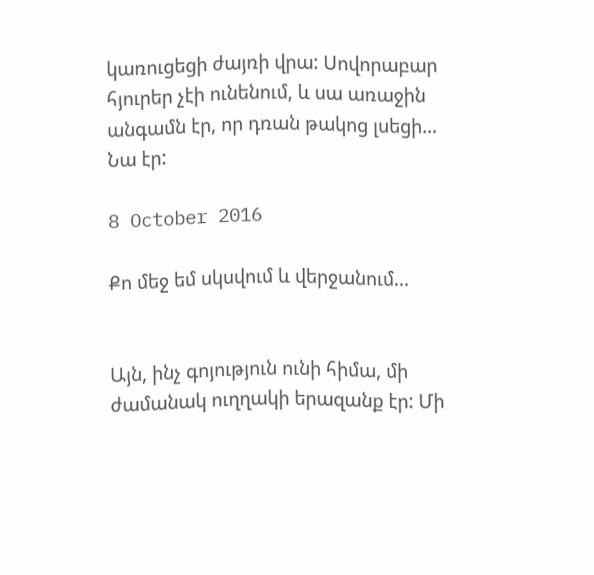կառուցեցի ժայռի վրա: Սովորաբար հյուրեր չէի ունենում, և սա առաջին անգամն էր, որ դռան թակոց լսեցի… Նա էր:

8 October 2016

Քո մեջ եմ սկսվում և վերջանում...


Այն, ինչ գոյություն ունի հիմա, մի ժամանակ ուղղակի երազանք էր: Մի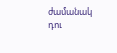ժամանակ դու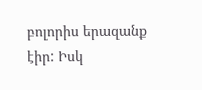բոլորիս երազանք էիր: Իսկ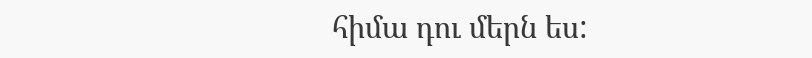հիմա դու մերն ես: